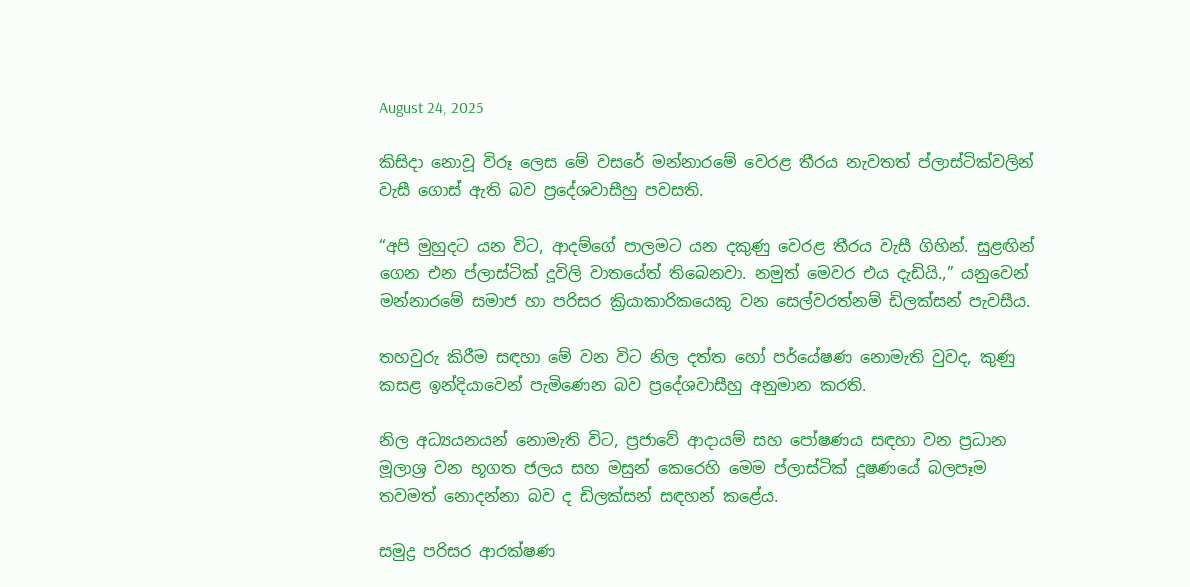August 24, 2025

කිසිදා නොවූ විරූ ලෙස මේ වසරේ මන්නාරමේ වෙරළ තීරය නැවතත් ප්ලාස්ටික්වලින් වැසී ගොස් ඇති බව ප්‍රදේශවාසීහු පවසති.

“අපි මුහුදට යන විට, ආදම්ගේ පාලමට යන දකුණු වෙරළ තීරය වැසී ගිහින්. සුළඟින් ගෙන එන ප්ලාස්ටික් දූවිලි වාතයේත් තිබෙනවා. නමුත් මෙවර එය දැඩියි.,” යනුවෙන් මන්නාරමේ සමාජ හා පරිසර ක්‍රියාකාරිකයෙකු වන සෙල්වරත්නම් ඩිලක්සන් පැවසීය.

තහවුරු කිරීම සඳහා මේ වන විට නිල දත්ත හෝ පර්යේෂණ නොමැති වුවද, කුණු කසළ ඉන්දියාවෙන් පැමිණෙන බව ප්‍රදේශවාසීහු අනුමාන කරති.

නිල අධ්‍යයනයන් නොමැති විට, ප්‍රජාවේ ආදායම් සහ පෝෂණය සඳහා වන ප්‍රධාන මූලාශ්‍ර වන භූගත ජලය සහ මසුන් කෙරෙහි මෙම ප්ලාස්ටික් දූෂණයේ බලපෑම තවමත් නොදන්නා බව ද ඩිලක්සන් සඳහන් කළේය.

සමුද්‍ර පරිසර ආරක්ෂණ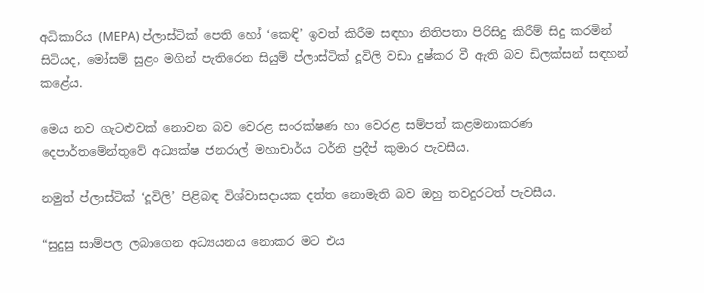අධිකාරිය (MEPA) ප්ලාස්ටික් පෙති හෝ ‘කෙඳි’ ඉවත් කිරීම සඳහා නිතිපතා පිරිසිදු කිරීම් සිදු කරමින් සිටියද, මෝසම් සුළං මගින් පැතිරෙන සියුම් ප්ලාස්ටික් දූවිලි වඩා දුෂ්කර වී ඇති බව ඩිලක්සන් සඳහන් කළේය.

මෙය නව ගැටළුවක් නොවන බව වෙරළ සංරක්ෂණ හා වෙරළ සම්පත් කළමනාකරණ දෙපාර්තමේන්තුවේ අධ්‍යක්ෂ ජනරාල් මහාචාර්ය ටර්නි ප්‍රදීප් කුමාර පැවසීය.

නමුත් ප්ලාස්ටික් ‘දූවිලි’ පිළිබඳ විශ්වාසදායක දත්ත නොමැති බව ඔහු තවදුරටත් පැවසීය.

“සුදුසු සාම්පල ලබාගෙන අධ්‍යයනය නොකර මට එය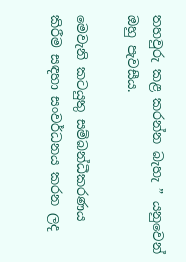තහවුරු කළ කරන්න බැහැ ” යනුවෙන් ඔහු පැවසීය.

මෙවැනි කටයුතු සම්බන්ධීකරණය කිරීම සඳහා සංවර්ධනය කරන ලද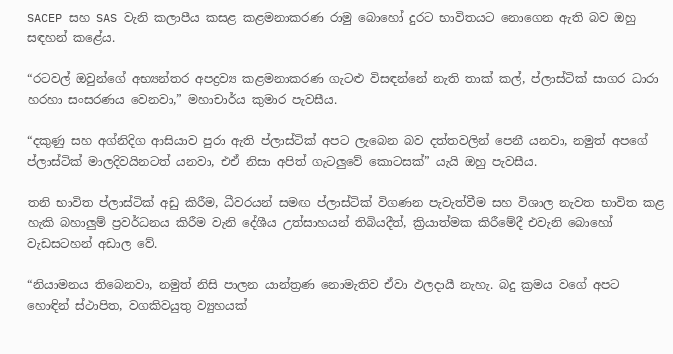SACEP සහ SAS වැනි කලාපීය කසළ කළමනාකරණ රාමු බොහෝ දුරට භාවිතයට නොගෙන ඇති බව ඔහු සඳහන් කළේය.

“රටවල් ඔවුන්ගේ අභ්‍යන්තර අපද්‍රව්‍ය කළමනාකරණ ගැටළු විසඳන්නේ නැති තාක් කල්, ප්ලාස්ටික් සාගර ධාරා හරහා සංසරණය වෙනවා,” මහාචාර්ය කුමාර පැවසීය.

“දකුණු සහ අග්නිදිග ආසියාව පුරා ඇති ප්ලාස්ටික් අපට ලැබෙන බව දත්තවලින් පෙනී යනවා, නමුත් අපගේ ප්ලාස්ටික් මාලදිවයිනටත් යනවා, එඒ නිසා අපිත් ගැටලුවේ කොටසක්” යැයි ඔහු පැවසීය.

තනි භාවිත ප්ලාස්ටික් අඩු කිරීම, ධීවරයන් සමඟ ප්ලාස්ටික් විගණන පැවැත්වීම සහ විශාල නැවත භාවිත කළ හැකි බහාලුම් ප්‍රවර්ධනය කිරීම වැනි දේශීය උත්සාහයන් තිබියදීත්, ක්‍රියාත්මක කිරීමේදී එවැනි බොහෝ වැඩසටහන් අඩාල වේ.

“නියාමනය තිබෙනවා, නමුත් නිසි පාලන යාන්ත්‍රණ නොමැතිව ඒවා ඵලදායී නැහැ. බදු ක්‍රමය වගේ අපට හොඳින් ස්ථාපිත, වගකිවයුතු ව්‍යුහයක්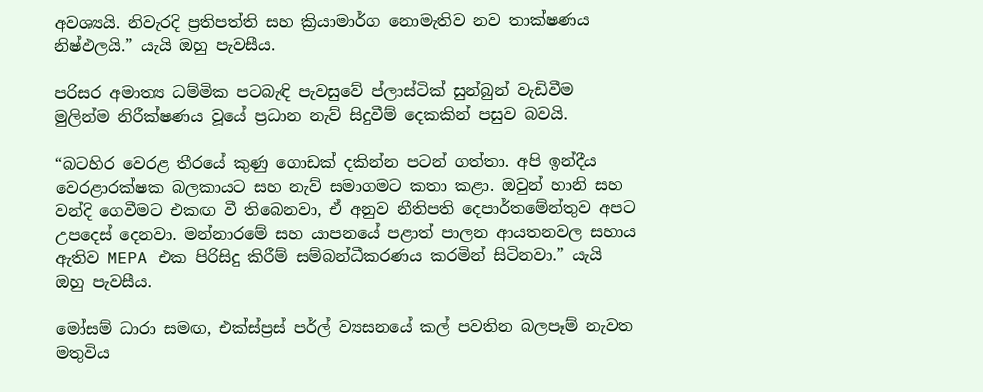අවශ්‍යයි. නිවැරදි ප්‍රතිපත්ති සහ ක්‍රියාමාර්ග නොමැතිව නව තාක්ෂණය නිෂ්ඵලයි.” යැයි ඔහු පැවසීය.

පරිසර අමාත්‍ය ධම්මික පටබැඳි පැවසුවේ ප්ලාස්ටික් සුන්බුන් වැඩිවීම මුලින්ම නිරීක්ෂණය වූයේ ප්‍රධාන නැව් සිදුවීම් දෙකකින් පසුව බවයි.

“බටහිර වෙරළ තීරයේ කුණු ගොඩක් දකින්න පටන් ගත්තා. අපි ඉන්දීය වෙරළාරක්ෂක බලකායට සහ නැව් සමාගමට කතා කළා. ඔවුන් හානි සහ වන්දි ගෙවීමට එකඟ වී තිබෙනවා, ඒ අනුව නීතිපති දෙපාර්තමේන්තුව අපට උපදෙස් දෙනවා. මන්නාරමේ සහ යාපනයේ පළාත් පාලන ආයතනවල සහාය ඇතිව MEPA එක පිරිසිදු කිරීම් සම්බන්ධීකරණය කරමින් සිටිනවා.” යැයි ඔහු පැවසීය.

මෝසම් ධාරා සමඟ, එක්ස්ප්‍රස් පර්ල් ව්‍යසනයේ කල් පවතින බලපෑම් නැවත මතුවිය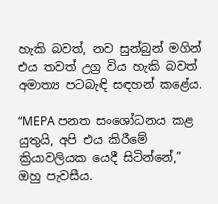හැකි බවත්, නව සුන්බුන් මගින් එය තවත් උග්‍ර විය හැකි බවත් අමාත්‍ය පටබැඳි සඳහන් කළේය.

“MEPA පනත සංශෝධනය කළ යුතුයි, අපි එය කිරීමේ ක්‍රියාවලියක යෙදී සිටින්නේ,” ඔහු පැවසීය.